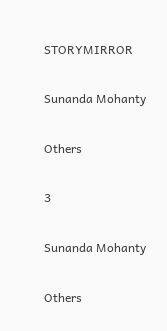STORYMIRROR

Sunanda Mohanty

Others

3

Sunanda Mohanty

Others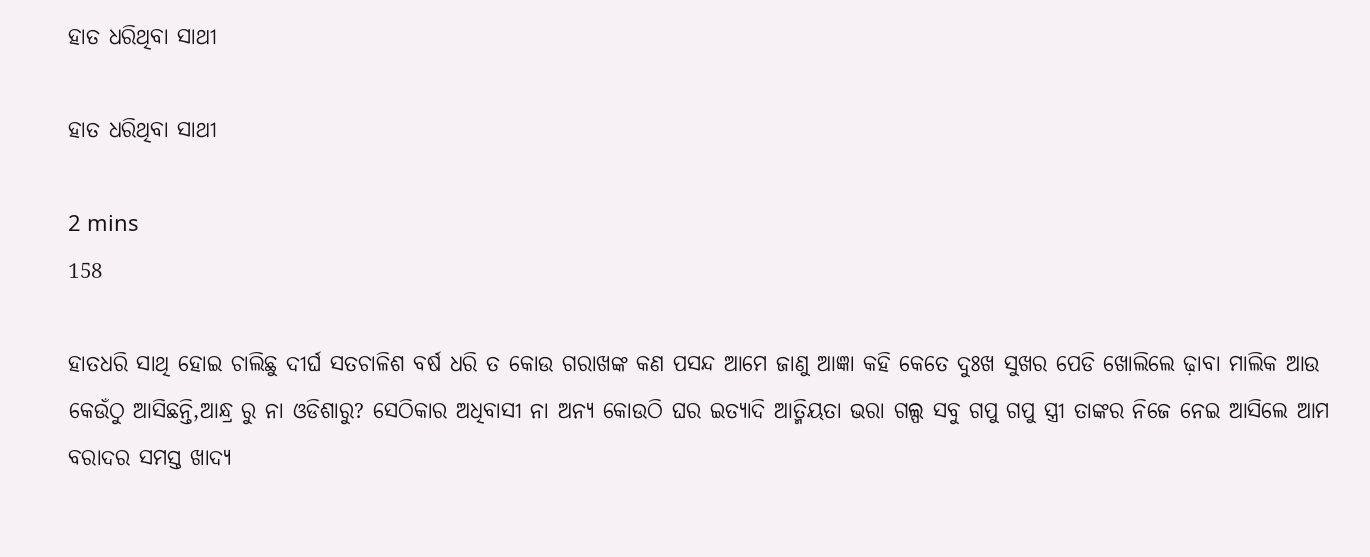ହାତ ଧରିଥିବା ସାଥୀ

ହାତ ଧରିଥିବା ସାଥୀ

2 mins
158

ହାତଧରି ସାଥି ହୋଇ ଚାଲିଛୁ ଦୀର୍ଘ ସତଚାଳିଶ ବର୍ଷ ଧରି ତ କୋଉ ଗରାଖଙ୍କ କଣ ପସନ୍ଦ ଆମେ ଜାଣୁ ଆଜ୍ଞା କହି କେତେ ଦୁଃଖ ସୁଖର ପେଡି ଖୋଲିଲେ ଢ଼ାବା ମାଲିକ ଆଉ କେଉଁଠୁ ଆସିଛନ୍ତି,ଆନ୍ଧ୍ର ରୁ ନା ଓଡିଶାରୁ? ସେଠିକାର ଅଧିବାସୀ ନା ଅନ୍ୟ କୋଉଠି ଘର ଇତ୍ୟାଦି ଆତ୍ମିୟତା ଭରା ଗଲ୍ପ ସବୁ ଗପୁ ଗପୁ ସ୍ତ୍ରୀ ତାଙ୍କର ନିଜେ ନେଇ ଆସିଲେ ଆମ ବରାଦର ସମସ୍ତ ଖାଦ୍ୟ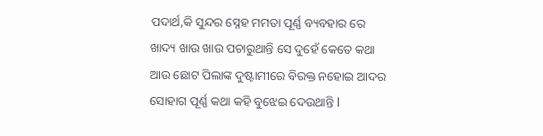ପଦାର୍ଥ,କି ସୁନ୍ଦର ସ୍ନେହ ମମତା ପୂର୍ଣ୍ଣ ବ୍ୟବହାର ରେ ଖାଦ୍ୟ ଖାଉ ଖାଉ ପଚାରୁଥାନ୍ତି ସେ ଦୁହେଁ କେତେ କଥା ଆଉ ଛୋଟ ପିଲାଙ୍କ ଦୁଷ୍ଟାମୀରେ ବିରକ୍ତ ନହୋଇ ଆଦର ସୋହାଗ ପୂର୍ଣ୍ଣ କଥା କହି ବୁଝେଇ ଦେଉଥାନ୍ତି l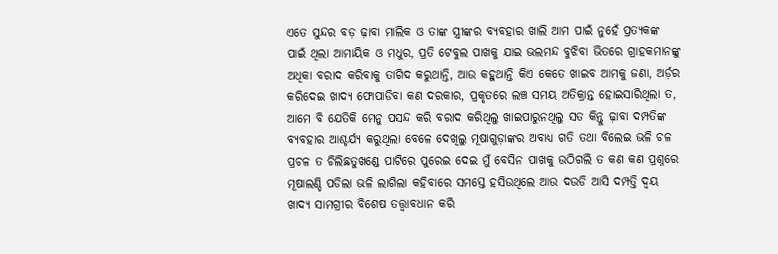ଏତେ ସୁନ୍ଦର ବଡ଼ ଢ଼ାବା ମାଲିକ ଓ ତାଙ୍କ ସ୍ତ୍ରୀଙ୍କର ବ୍ୟବହାର ଖାଲି ଆମ ପାଇଁ ନୁହେଁ ପ୍ରତ୍ୟକଙ୍କ ପାଇଁ ଥିଲା ଆମାୟିକ ଓ ମଧୁର, ପ୍ରତି ଟେବୁଲ ପାଖକୁ ଯାଇ ଭଲମନ୍ଦ ବୁଝିବା ଭିତରେ ଗ୍ରାହକମାନଙ୍କୁ ଅଧିକା ବରାଦ କରିବାକୁ ତାଗିଦ କରୁଥାନ୍ତି, ଆଉ କହୁଥାନ୍ତି କିଏ କେତେ ଖାଇବ ଆମକୁ ଜଣା, ଅର୍ଡ଼ର କରିଦେଇ ଖାଦ୍ୟ ଫୋପାଡିବା କଣ ଦରକାର, ପ୍ରକୃତରେ ଲଞ୍ଚ ସମୟ ଅତିକ୍ରାନ୍ତ ହୋଇସାରିଥିଲା ତ, ଆମେ ବି ଯେତିକି ମେନୁ ପସନ୍ଦ କରି ବରାଦ କରିଥିଲୁ ଖାଇପାରୁନଥିଲୁ ସତ କିନ୍ତୁ ଢ଼ାବା ଦମ୍ପତିଙ୍କ ବ୍ୟବହାର ଆଶ୍ଚର୍ଯ୍ୟ କରୁଥିଲା ବେଳେ ଦେଖିଲୁ ମୂଷାଗୁଡ଼ାଙ୍କର ଅବାଧ୍ୟ ଗତି ତଥା ବିଲେଇ ଭଳି ଚଳ ପ୍ରଚଳ ତ ଚିଲିଛତୁଖଣ୍ଡେ ପାଟିରେ ପୁରେଇ ଦେଇ ମୁଁ ବେସିନ ପାଖକୁ ଉଠିଗଲି ତ କଣ କଣ ପ୍ରଶ୍ନରେ ମୂଷାଲଣ୍ଡି ପଡିଲା ଭଳି ଲାଗିଲା କହିବାରେ ସମସ୍ତେ ହସିଉଥିଲେ ଆଉ ଦଉଡି ଆସି ଦମ୍ପତ୍ତି ଦ୍ବୟ ଖାଦ୍ୟ ସାମଗ୍ରୀର ବିଶେଷ ତତ୍ତ୍ୱାବଧାନ କରି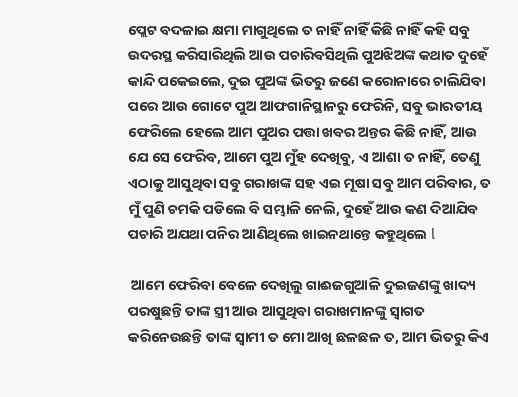ପ୍ଲେଟ ବଦଳାଇ କ୍ଷମା ମାଗୁଥିଲେ ତ ନାହିଁ ନାହିଁ କିଛି ନାହିଁ କହି ସବୁ ଉଦରସ୍ଥ କରିସାରିଥିଲି ଆଉ ପଚାରିବସିଥିଲି ପୁଅଝିଅଙ୍କ କଥାତ ଦୁହେଁ କାନ୍ଦି ପକେଇଲେ, ଦୁଇ ପୁଅଙ୍କ ଭିତରୁ ଜଣେ କରୋନାରେ ଚାଲିଯିବା ପରେ ଆଉ ଗୋଟେ ପୁଅ ଆଫଗାନିସ୍ଥାନରୁ ଫେରିନି, ସବୁ ଭାରତୀୟ ଫେରିଲେ ହେଲେ ଆମ ପୁଅର ପତ୍ତା ଖବର ଅନ୍ତର କିଛି ନାହିଁ, ଆଉ ଯେ ସେ ଫେରିବ, ଆମେ ପୁଅ ମୁଁହ ଦେଖିବୁ, ଏ ଆଶା ତ ନାହିଁ, ତେଣୁ ଏଠାକୁ ଆସୁଥିବା ସବୁ ଗରାଖଙ୍କ ସହ ଏଇ ମୂଷା ସବୁ ଆମ ପରିବାର, ତ ମୁଁ ପୁଣି ଚମକି ପଡିଲେ ବି ସମ୍ଭାଳି ନେଲି, ଦୁହେଁ ଆଉ କଣ ଦିଆଯିବ ପଚାରି ଅଯଥା ପନିର ଆଣିଥିଲେ ଖାଇନଥାନ୍ତେ କହୁଥିଲେ l

 ଆମେ ଫେରିବା ବେଳେ ଦେଖିଲୁ ଗାଈଜଗୁଆଳି ଦୁଇଜଣଙ୍କୁ ଖାଦ୍ୟ ପରଷୁଛନ୍ତି ତାଙ୍କ ସ୍ତ୍ରୀ ଆଉ ଆସୁଥିବା ଗରାଖମାନଙ୍କୁ ସ୍ୱାଗତ କରିନେଉଛନ୍ତି ତାଙ୍କ ସ୍ୱାମୀ ତ ମୋ ଆଖି ଛଳଛଳ ତ, ଆମ ଭିତରୁ କିଏ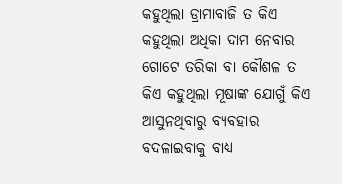କହୁଥିଲା ଡ୍ରାମାବାଜି ତ କିଏ କହୁଥିଲା ଅଧିକା ଦାମ ନେବାର ଗୋଟେ ତରିକା ବା କୌଶଳ ତ କିଏ କହୁଥିଲା ମୂଷାଙ୍କ ଯୋଗୁଁ କିଏ ଆସୁନଥିବାରୁ ବ୍ୟବହାର ବଦଳାଇବାକୁ ବାଧ୍ୟ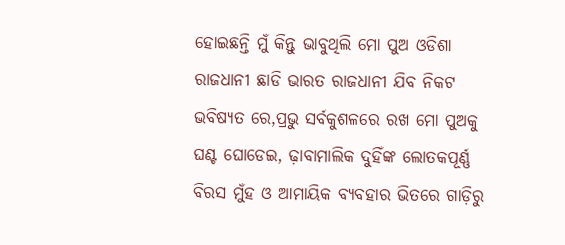ହୋଇଛନ୍ତି ମୁଁ କିନ୍ତୁ ଭାବୁଥିଲି ମୋ ପୁଅ ଓଡିଶା ରାଜଧାନୀ ଛାଡି ଭାରତ ରାଜଧାନୀ ଯିବ ନିକଟ ଭବିଷ୍ୟତ ରେ,ପ୍ରଭୁ ସର୍ବକୁଶଳରେ ରଖ ମୋ ପୁଅକୁ ଘଣ୍ଟ ଘୋଡେଇ, ଢ଼ାବାମାଲିକ ଦୁହିଁଙ୍କ ଲୋତକପୂର୍ଣ୍ଣ ବିରସ ମୁଁହ ଓ ଆମାୟିକ ବ୍ୟବହାର ଭିତରେ ଗାଡ଼ିରୁ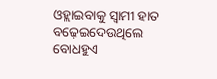ଓହ୍ଲାଇବାକୁ ସ୍ୱାମୀ ହାତ ବଢ଼େଇଦେଉଥିଲେ ବୋଧହୁଏ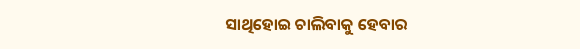ସାଥିହୋଇ ଚାଲିବାକୁ ହେବାର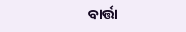ବାର୍ତ୍ତା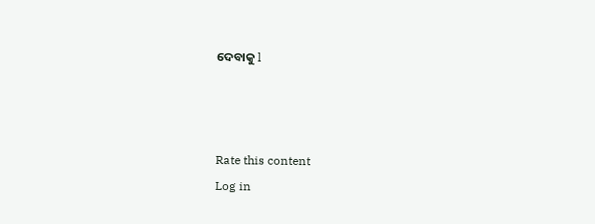ଦେବାକୁ l



Rate this content
Log in